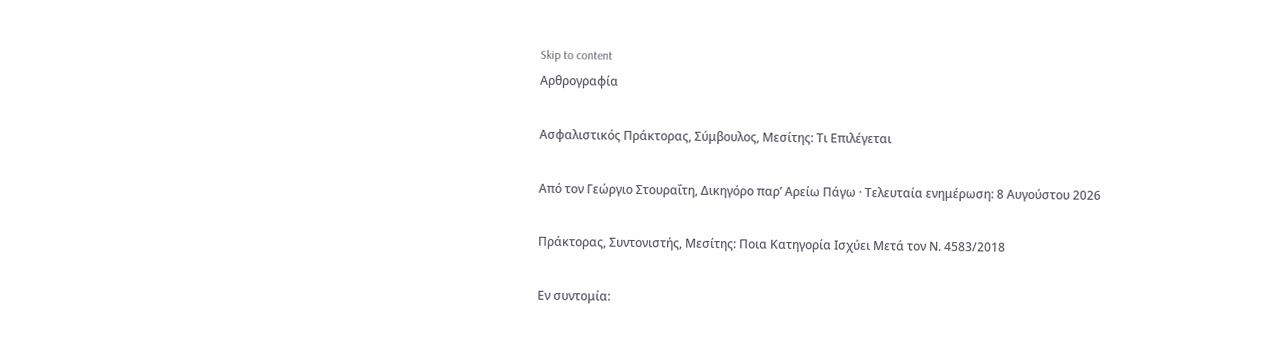Skip to content
Αρθρογραφία

Ασφαλιστικός Πράκτορας, Σύμβουλος, Μεσίτης: Τι Επιλέγεται

Από τον Γεώργιο Στουραΐτη, Δικηγόρο παρ’ Αρείω Πάγω · Τελευταία ενημέρωση: 8 Αυγούστου 2026

Πράκτορας, Συντονιστής, Μεσίτης: Ποια Κατηγορία Ισχύει Μετά τον Ν. 4583/2018

Εν συντομία: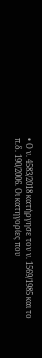• Ο ν. 4583/2018 κατήργησε τον ν. 1569/1985 και το π.δ. 190/2006. Οι κατηγορίες που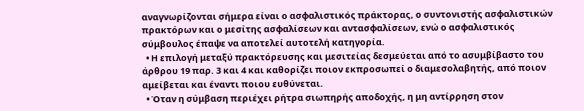αναγνωρίζονται σήμερα είναι ο ασφαλιστικός πράκτορας, ο συντονιστής ασφαλιστικών πρακτόρων και ο μεσίτης ασφαλίσεων και αντασφαλίσεων, ενώ ο ασφαλιστικός σύμβουλος έπαψε να αποτελεί αυτοτελή κατηγορία.
  • Η επιλογή μεταξύ πρακτόρευσης και μεσιτείας δεσμεύεται από το ασυμβίβαστο του άρθρου 19 παρ. 3 και 4 και καθορίζει ποιον εκπροσωπεί ο διαμεσολαβητής, από ποιον αμείβεται και έναντι ποιου ευθύνεται.
  • Όταν η σύμβαση περιέχει ρήτρα σιωπηρής αποδοχής, η μη αντίρρηση στον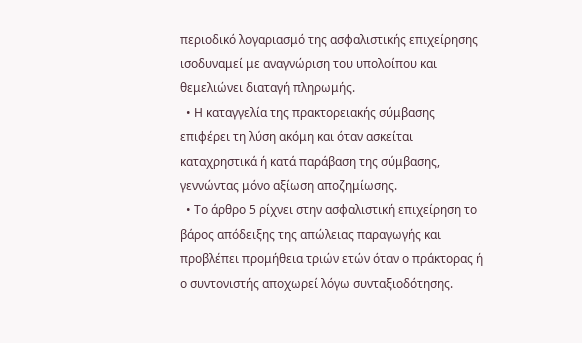περιοδικό λογαριασμό της ασφαλιστικής επιχείρησης ισοδυναμεί με αναγνώριση του υπολοίπου και θεμελιώνει διαταγή πληρωμής.
  • Η καταγγελία της πρακτορειακής σύμβασης επιφέρει τη λύση ακόμη και όταν ασκείται καταχρηστικά ή κατά παράβαση της σύμβασης, γεννώντας μόνο αξίωση αποζημίωσης.
  • Το άρθρο 5 ρίχνει στην ασφαλιστική επιχείρηση το βάρος απόδειξης της απώλειας παραγωγής και προβλέπει προμήθεια τριών ετών όταν ο πράκτορας ή ο συντονιστής αποχωρεί λόγω συνταξιοδότησης.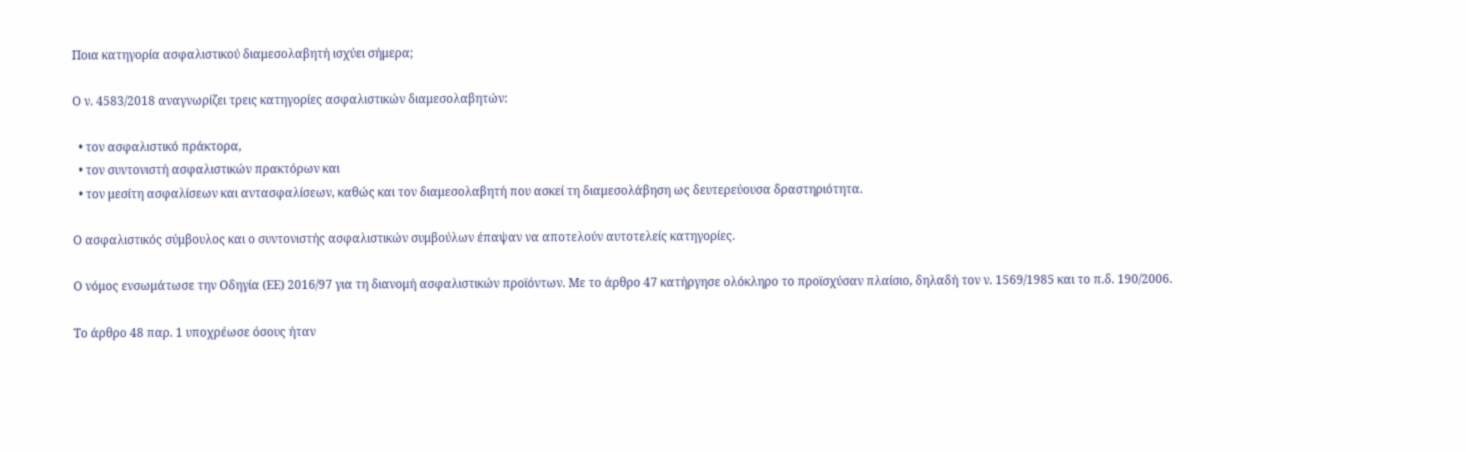Ποια κατηγορία ασφαλιστικού διαμεσολαβητή ισχύει σήμερα;

Ο ν. 4583/2018 αναγνωρίζει τρεις κατηγορίες ασφαλιστικών διαμεσολαβητών:

  • τον ασφαλιστικό πράκτορα,
  • τον συντονιστή ασφαλιστικών πρακτόρων και
  • τον μεσίτη ασφαλίσεων και αντασφαλίσεων, καθώς και τον διαμεσολαβητή που ασκεί τη διαμεσολάβηση ως δευτερεύουσα δραστηριότητα.

Ο ασφαλιστικός σύμβουλος και ο συντονιστής ασφαλιστικών συμβούλων έπαψαν να αποτελούν αυτοτελείς κατηγορίες.

Ο νόμος ενσωμάτωσε την Οδηγία (ΕΕ) 2016/97 για τη διανομή ασφαλιστικών προϊόντων. Με το άρθρο 47 κατήργησε ολόκληρο το προϊσχύσαν πλαίσιο, δηλαδή τον ν. 1569/1985 και το π.δ. 190/2006.

Το άρθρο 48 παρ. 1 υποχρέωσε όσους ήταν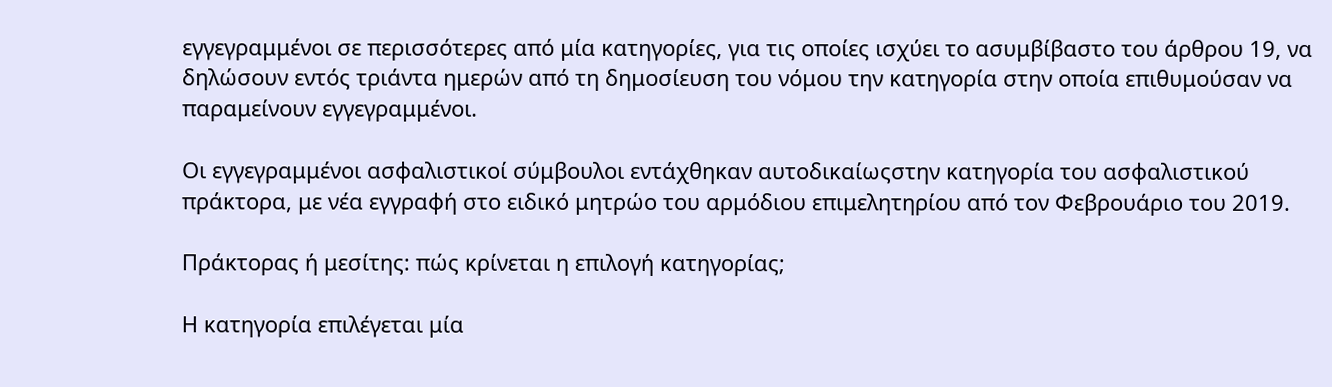εγγεγραμμένοι σε περισσότερες από μία κατηγορίες, για τις οποίες ισχύει το ασυμβίβαστο του άρθρου 19, να δηλώσουν εντός τριάντα ημερών από τη δημοσίευση του νόμου την κατηγορία στην οποία επιθυμούσαν να παραμείνουν εγγεγραμμένοι.

Οι εγγεγραμμένοι ασφαλιστικοί σύμβουλοι εντάχθηκαν αυτοδικαίωςστην κατηγορία του ασφαλιστικού πράκτορα, με νέα εγγραφή στο ειδικό μητρώο του αρμόδιου επιμελητηρίου από τον Φεβρουάριο του 2019.

Πράκτορας ή μεσίτης: πώς κρίνεται η επιλογή κατηγορίας;

Η κατηγορία επιλέγεται μία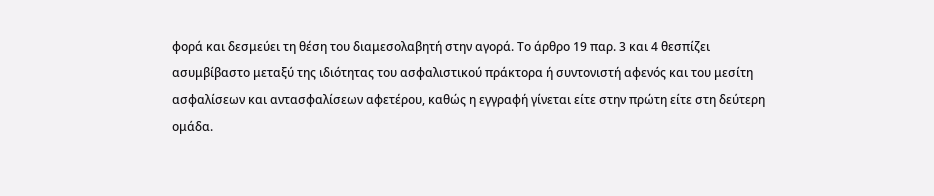φορά και δεσμεύει τη θέση του διαμεσολαβητή στην αγορά. Το άρθρο 19 παρ. 3 και 4 θεσπίζει ασυμβίβαστο μεταξύ της ιδιότητας του ασφαλιστικού πράκτορα ή συντονιστή αφενός και του μεσίτη ασφαλίσεων και αντασφαλίσεων αφετέρου, καθώς η εγγραφή γίνεται είτε στην πρώτη είτε στη δεύτερη ομάδα.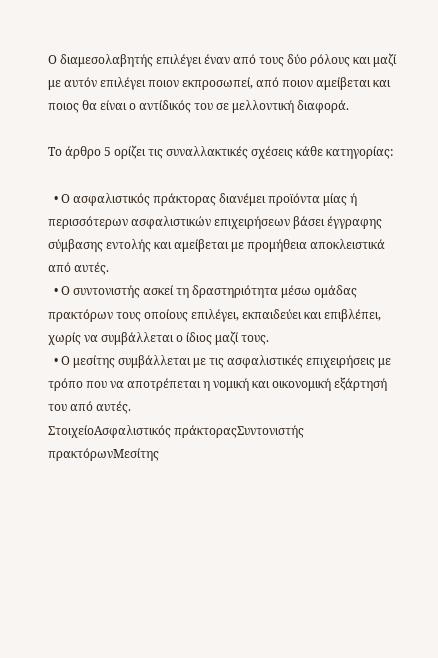Ο διαμεσολαβητής επιλέγει έναν από τους δύο ρόλους και μαζί με αυτόν επιλέγει ποιον εκπροσωπεί, από ποιον αμείβεται και ποιος θα είναι ο αντίδικός του σε μελλοντική διαφορά.

Το άρθρο 5 ορίζει τις συναλλακτικές σχέσεις κάθε κατηγορίας:

  • Ο ασφαλιστικός πράκτορας διανέμει προϊόντα μίας ή περισσότερων ασφαλιστικών επιχειρήσεων βάσει έγγραφης σύμβασης εντολής και αμείβεται με προμήθεια αποκλειστικά από αυτές.
  • Ο συντονιστής ασκεί τη δραστηριότητα μέσω ομάδας πρακτόρων τους οποίους επιλέγει, εκπαιδεύει και επιβλέπει, χωρίς να συμβάλλεται ο ίδιος μαζί τους.
  • Ο μεσίτης συμβάλλεται με τις ασφαλιστικές επιχειρήσεις με τρόπο που να αποτρέπεται η νομική και οικονομική εξάρτησή του από αυτές.
ΣτοιχείοΑσφαλιστικός πράκτοραςΣυντονιστής πρακτόρωνΜεσίτης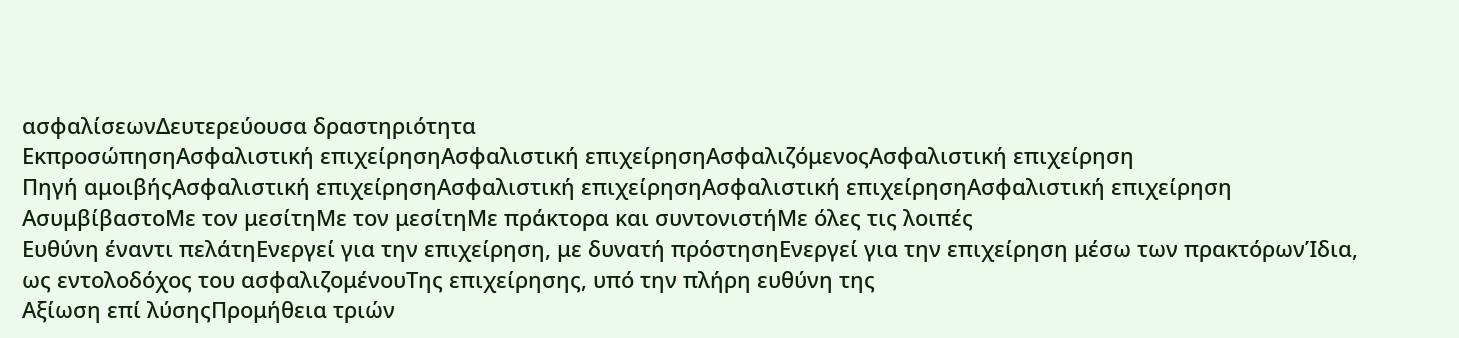ασφαλίσεωνΔευτερεύουσα δραστηριότητα
ΕκπροσώπησηΑσφαλιστική επιχείρησηΑσφαλιστική επιχείρησηΑσφαλιζόμενοςΑσφαλιστική επιχείρηση
Πηγή αμοιβήςΑσφαλιστική επιχείρησηΑσφαλιστική επιχείρησηΑσφαλιστική επιχείρησηΑσφαλιστική επιχείρηση
ΑσυμβίβαστοΜε τον μεσίτηΜε τον μεσίτηΜε πράκτορα και συντονιστήΜε όλες τις λοιπές
Ευθύνη έναντι πελάτηΕνεργεί για την επιχείρηση, με δυνατή πρόστησηΕνεργεί για την επιχείρηση μέσω των πρακτόρωνΊδια, ως εντολοδόχος του ασφαλιζομένουΤης επιχείρησης, υπό την πλήρη ευθύνη της
Αξίωση επί λύσηςΠρομήθεια τριών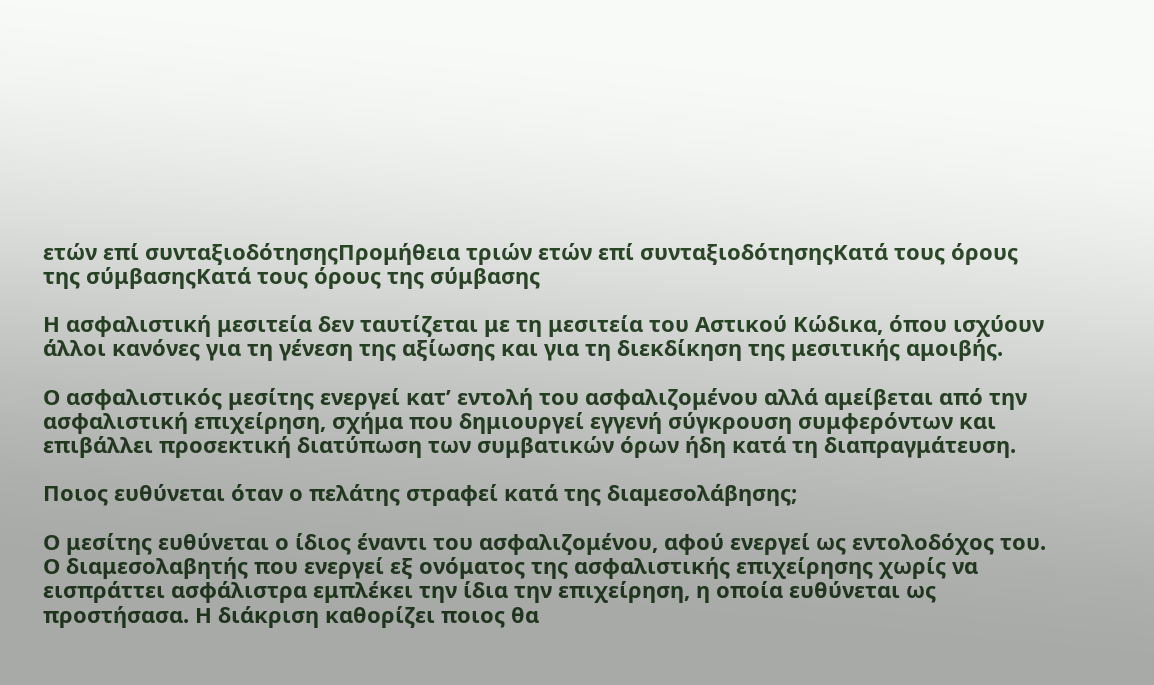ετών επί συνταξιοδότησηςΠρομήθεια τριών ετών επί συνταξιοδότησηςΚατά τους όρους της σύμβασηςΚατά τους όρους της σύμβασης

Η ασφαλιστική μεσιτεία δεν ταυτίζεται με τη μεσιτεία του Αστικού Κώδικα, όπου ισχύουν άλλοι κανόνες για τη γένεση της αξίωσης και για τη διεκδίκηση της μεσιτικής αμοιβής.

Ο ασφαλιστικός μεσίτης ενεργεί κατ’ εντολή του ασφαλιζομένου αλλά αμείβεται από την ασφαλιστική επιχείρηση, σχήμα που δημιουργεί εγγενή σύγκρουση συμφερόντων και επιβάλλει προσεκτική διατύπωση των συμβατικών όρων ήδη κατά τη διαπραγμάτευση.

Ποιος ευθύνεται όταν ο πελάτης στραφεί κατά της διαμεσολάβησης;

Ο μεσίτης ευθύνεται ο ίδιος έναντι του ασφαλιζομένου, αφού ενεργεί ως εντολοδόχος του. Ο διαμεσολαβητής που ενεργεί εξ ονόματος της ασφαλιστικής επιχείρησης χωρίς να εισπράττει ασφάλιστρα εμπλέκει την ίδια την επιχείρηση, η οποία ευθύνεται ως προστήσασα. Η διάκριση καθορίζει ποιος θα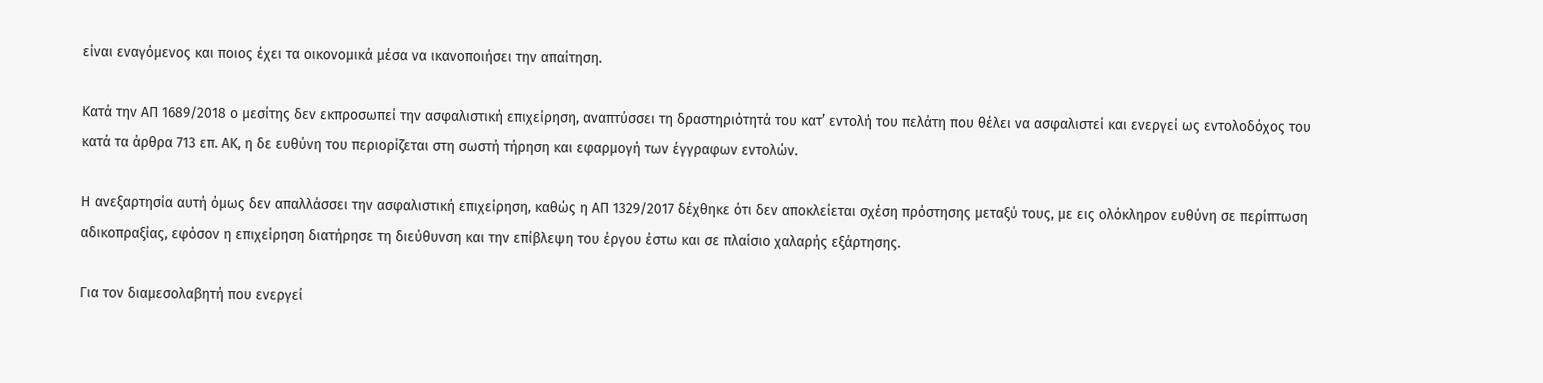είναι εναγόμενος και ποιος έχει τα οικονομικά μέσα να ικανοποιήσει την απαίτηση.

Κατά την ΑΠ 1689/2018 ο μεσίτης δεν εκπροσωπεί την ασφαλιστική επιχείρηση, αναπτύσσει τη δραστηριότητά του κατ’ εντολή του πελάτη που θέλει να ασφαλιστεί και ενεργεί ως εντολοδόχος του κατά τα άρθρα 713 επ. ΑΚ, η δε ευθύνη του περιορίζεται στη σωστή τήρηση και εφαρμογή των έγγραφων εντολών.

Η ανεξαρτησία αυτή όμως δεν απαλλάσσει την ασφαλιστική επιχείρηση, καθώς η ΑΠ 1329/2017 δέχθηκε ότι δεν αποκλείεται σχέση πρόστησης μεταξύ τους, με εις ολόκληρον ευθύνη σε περίπτωση αδικοπραξίας, εφόσον η επιχείρηση διατήρησε τη διεύθυνση και την επίβλεψη του έργου έστω και σε πλαίσιο χαλαρής εξάρτησης.

Για τον διαμεσολαβητή που ενεργεί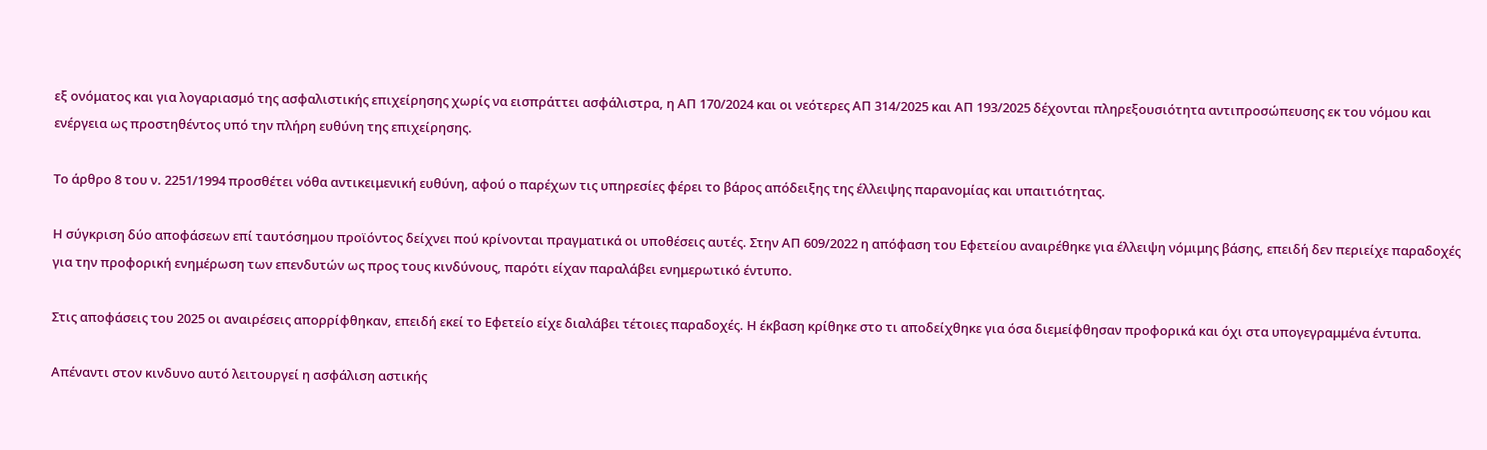εξ ονόματος και για λογαριασμό της ασφαλιστικής επιχείρησης χωρίς να εισπράττει ασφάλιστρα, η ΑΠ 170/2024 και οι νεότερες ΑΠ 314/2025 και ΑΠ 193/2025 δέχονται πληρεξουσιότητα αντιπροσώπευσης εκ του νόμου και ενέργεια ως προστηθέντος υπό την πλήρη ευθύνη της επιχείρησης.

Το άρθρο 8 του ν. 2251/1994 προσθέτει νόθα αντικειμενική ευθύνη, αφού ο παρέχων τις υπηρεσίες φέρει το βάρος απόδειξης της έλλειψης παρανομίας και υπαιτιότητας.

Η σύγκριση δύο αποφάσεων επί ταυτόσημου προϊόντος δείχνει πού κρίνονται πραγματικά οι υποθέσεις αυτές. Στην ΑΠ 609/2022 η απόφαση του Εφετείου αναιρέθηκε για έλλειψη νόμιμης βάσης, επειδή δεν περιείχε παραδοχές για την προφορική ενημέρωση των επενδυτών ως προς τους κινδύνους, παρότι είχαν παραλάβει ενημερωτικό έντυπο.

Στις αποφάσεις του 2025 οι αναιρέσεις απορρίφθηκαν, επειδή εκεί το Εφετείο είχε διαλάβει τέτοιες παραδοχές. Η έκβαση κρίθηκε στο τι αποδείχθηκε για όσα διεμείφθησαν προφορικά και όχι στα υπογεγραμμένα έντυπα.

Απέναντι στον κινδυνο αυτό λειτουργεί η ασφάλιση αστικής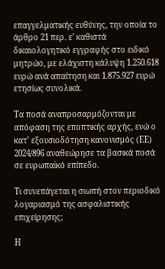επαγγελματικής ευθύνης, την οποία το άρθρο 21 περ. ε’ καθιστά δικαιολογητικό εγγραφής στο ειδικό μητρώο, με ελάχιστη κάλυψη 1.250.618 ευρώ ανά απαίτηση και 1.875.927 ευρώ ετησίως συνολικά.

Τα ποσά αναπροσαρμόζονται με απόφαση της εποπτικής αρχής, ενώ ο κατ’ εξουσιοδότηση κανονισμός (ΕΕ) 2024/896 αναθεώρησε τα βασικά ποσά σε ευρωπαϊκό επίπεδο.

Τι συνεπάγεται η σιωπή στον περιοδικό λογαριασμό της ασφαλιστικής επιχείρησης;

Η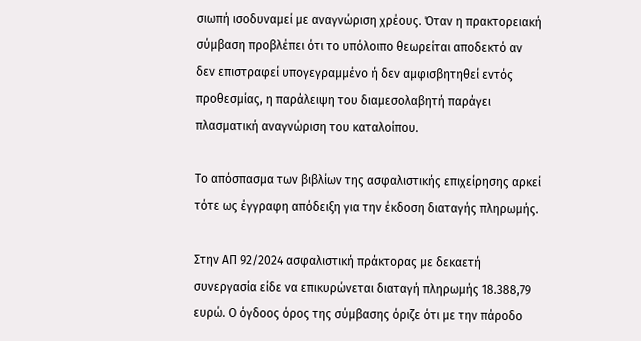σιωπή ισοδυναμεί με αναγνώριση χρέους. Όταν η πρακτορειακή σύμβαση προβλέπει ότι το υπόλοιπο θεωρείται αποδεκτό αν δεν επιστραφεί υπογεγραμμένο ή δεν αμφισβητηθεί εντός προθεσμίας, η παράλειψη του διαμεσολαβητή παράγει πλασματική αναγνώριση του καταλοίπου.

Το απόσπασμα των βιβλίων της ασφαλιστικής επιχείρησης αρκεί τότε ως έγγραφη απόδειξη για την έκδοση διαταγής πληρωμής.

Στην ΑΠ 92/2024 ασφαλιστική πράκτορας με δεκαετή συνεργασία είδε να επικυρώνεται διαταγή πληρωμής 18.388,79 ευρώ. Ο όγδοος όρος της σύμβασης όριζε ότι με την πάροδο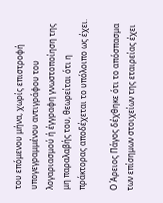του επόμενου μήνα, χωρίς επιστροφή υπογεγραμμένου αντιγράφου του λογαριασμού ή έγγραφη γνωστοποίηση της μη παραλαβής του, θεωρείται ότι η πράκτορας αποδέχεται το υπόλοιπο ως έχει.

Ο Άρειος Πάγος δέχθηκε ότι το απόσπασμα των επίσημων στοιχείων της εταιρείας έχει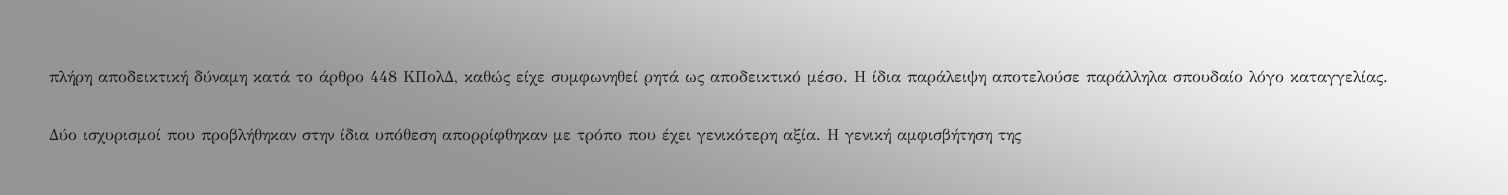πλήρη αποδεικτική δύναμη κατά το άρθρο 448 ΚΠολΔ, καθώς είχε συμφωνηθεί ρητά ως αποδεικτικό μέσο. Η ίδια παράλειψη αποτελούσε παράλληλα σπουδαίο λόγο καταγγελίας.

Δύο ισχυρισμοί που προβλήθηκαν στην ίδια υπόθεση απορρίφθηκαν με τρόπο που έχει γενικότερη αξία. Η γενική αμφισβήτηση της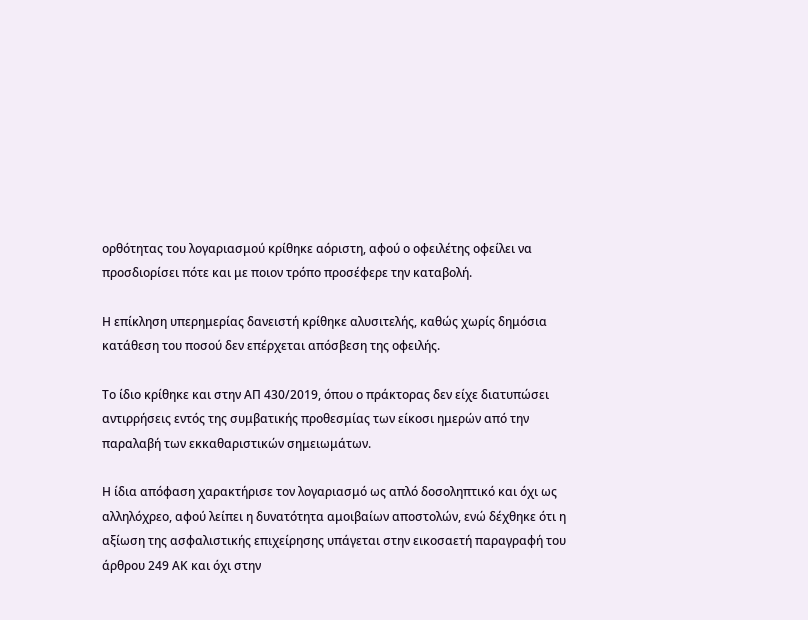ορθότητας του λογαριασμού κρίθηκε αόριστη, αφού ο οφειλέτης οφείλει να προσδιορίσει πότε και με ποιον τρόπο προσέφερε την καταβολή.

Η επίκληση υπερημερίας δανειστή κρίθηκε αλυσιτελής, καθώς χωρίς δημόσια κατάθεση του ποσού δεν επέρχεται απόσβεση της οφειλής.

Το ίδιο κρίθηκε και στην ΑΠ 430/2019, όπου ο πράκτορας δεν είχε διατυπώσει αντιρρήσεις εντός της συμβατικής προθεσμίας των είκοσι ημερών από την παραλαβή των εκκαθαριστικών σημειωμάτων.

Η ίδια απόφαση χαρακτήρισε τον λογαριασμό ως απλό δοσοληπτικό και όχι ως αλληλόχρεο, αφού λείπει η δυνατότητα αμοιβαίων αποστολών, ενώ δέχθηκε ότι η αξίωση της ασφαλιστικής επιχείρησης υπάγεται στην εικοσαετή παραγραφή του άρθρου 249 ΑΚ και όχι στην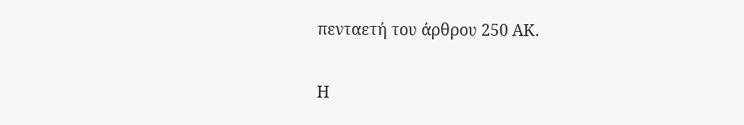πενταετή του άρθρου 250 ΑΚ.

Η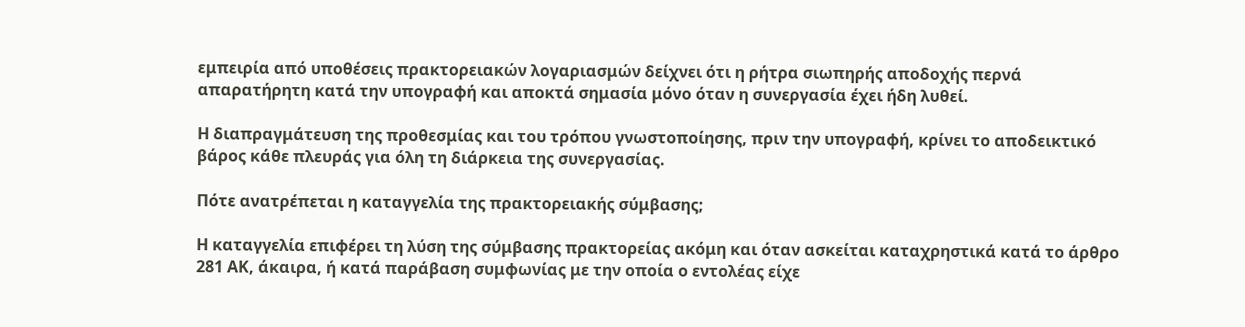εμπειρία από υποθέσεις πρακτορειακών λογαριασμών δείχνει ότι η ρήτρα σιωπηρής αποδοχής περνά απαρατήρητη κατά την υπογραφή και αποκτά σημασία μόνο όταν η συνεργασία έχει ήδη λυθεί.

Η διαπραγμάτευση της προθεσμίας και του τρόπου γνωστοποίησης, πριν την υπογραφή, κρίνει το αποδεικτικό βάρος κάθε πλευράς για όλη τη διάρκεια της συνεργασίας.

Πότε ανατρέπεται η καταγγελία της πρακτορειακής σύμβασης;

Η καταγγελία επιφέρει τη λύση της σύμβασης πρακτορείας ακόμη και όταν ασκείται καταχρηστικά κατά το άρθρο 281 ΑΚ, άκαιρα, ή κατά παράβαση συμφωνίας με την οποία ο εντολέας είχε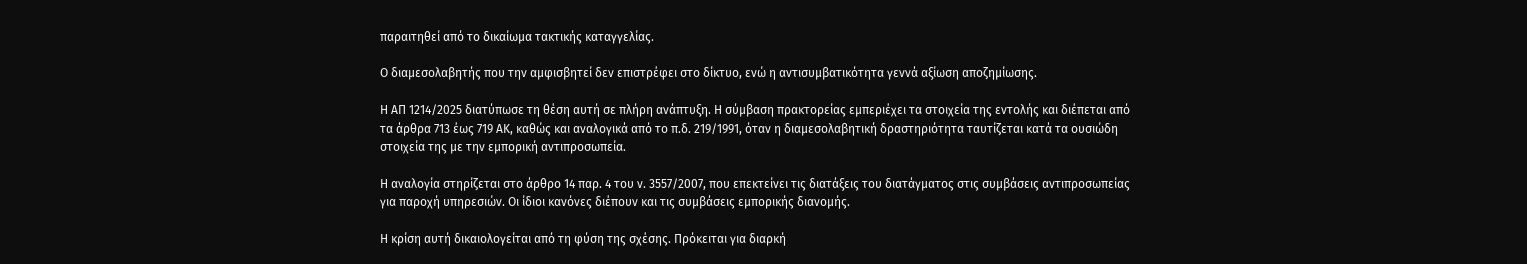παραιτηθεί από το δικαίωμα τακτικής καταγγελίας.

Ο διαμεσολαβητής που την αμφισβητεί δεν επιστρέφει στο δίκτυο, ενώ η αντισυμβατικότητα γεννά αξίωση αποζημίωσης.

Η ΑΠ 1214/2025 διατύπωσε τη θέση αυτή σε πλήρη ανάπτυξη. Η σύμβαση πρακτορείας εμπεριέχει τα στοιχεία της εντολής και διέπεται από τα άρθρα 713 έως 719 ΑΚ, καθώς και αναλογικά από το π.δ. 219/1991, όταν η διαμεσολαβητική δραστηριότητα ταυτίζεται κατά τα ουσιώδη στοιχεία της με την εμπορική αντιπροσωπεία.

Η αναλογία στηρίζεται στο άρθρο 14 παρ. 4 του ν. 3557/2007, που επεκτείνει τις διατάξεις του διατάγματος στις συμβάσεις αντιπροσωπείας για παροχή υπηρεσιών. Οι ίδιοι κανόνες διέπουν και τις συμβάσεις εμπορικής διανομής.

Η κρίση αυτή δικαιολογείται από τη φύση της σχέσης. Πρόκειται για διαρκή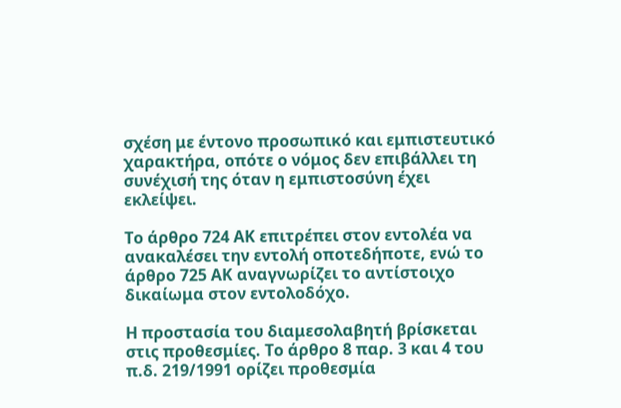σχέση με έντονο προσωπικό και εμπιστευτικό χαρακτήρα, οπότε ο νόμος δεν επιβάλλει τη συνέχισή της όταν η εμπιστοσύνη έχει εκλείψει.

Το άρθρο 724 ΑΚ επιτρέπει στον εντολέα να ανακαλέσει την εντολή οποτεδήποτε, ενώ το άρθρο 725 ΑΚ αναγνωρίζει το αντίστοιχο δικαίωμα στον εντολοδόχο.

Η προστασία του διαμεσολαβητή βρίσκεται στις προθεσμίες. Το άρθρο 8 παρ. 3 και 4 του π.δ. 219/1991 ορίζει προθεσμία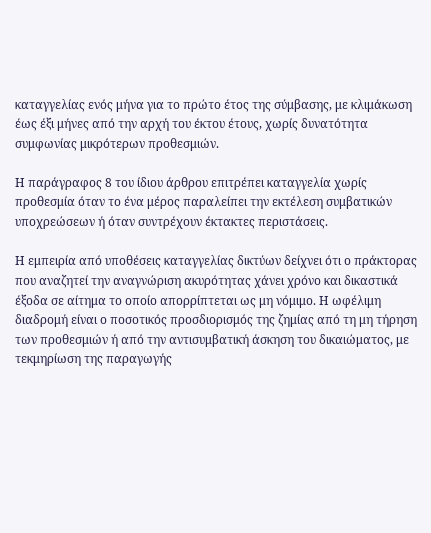καταγγελίας ενός μήνα για το πρώτο έτος της σύμβασης, με κλιμάκωση έως έξι μήνες από την αρχή του έκτου έτους, χωρίς δυνατότητα συμφωνίας μικρότερων προθεσμιών.

Η παράγραφος 8 του ίδιου άρθρου επιτρέπει καταγγελία χωρίς προθεσμία όταν το ένα μέρος παραλείπει την εκτέλεση συμβατικών υποχρεώσεων ή όταν συντρέχουν έκτακτες περιστάσεις.

Η εμπειρία από υποθέσεις καταγγελίας δικτύων δείχνει ότι ο πράκτορας που αναζητεί την αναγνώριση ακυρότητας χάνει χρόνο και δικαστικά έξοδα σε αίτημα το οποίο απορρίπτεται ως μη νόμιμο. Η ωφέλιμη διαδρομή είναι ο ποσοτικός προσδιορισμός της ζημίας από τη μη τήρηση των προθεσμιών ή από την αντισυμβατική άσκηση του δικαιώματος, με τεκμηρίωση της παραγωγής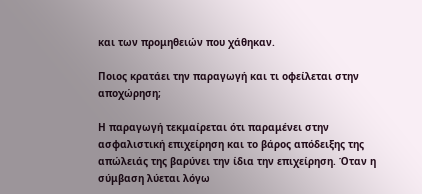και των προμηθειών που χάθηκαν.

Ποιος κρατάει την παραγωγή και τι οφείλεται στην αποχώρηση;

Η παραγωγή τεκμαίρεται ότι παραμένει στην ασφαλιστική επιχείρηση και το βάρος απόδειξης της απώλειάς της βαρύνει την ίδια την επιχείρηση. Όταν η σύμβαση λύεται λόγω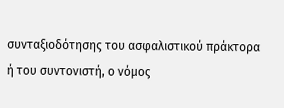συνταξιοδότησης του ασφαλιστικού πράκτορα ή του συντονιστή, ο νόμος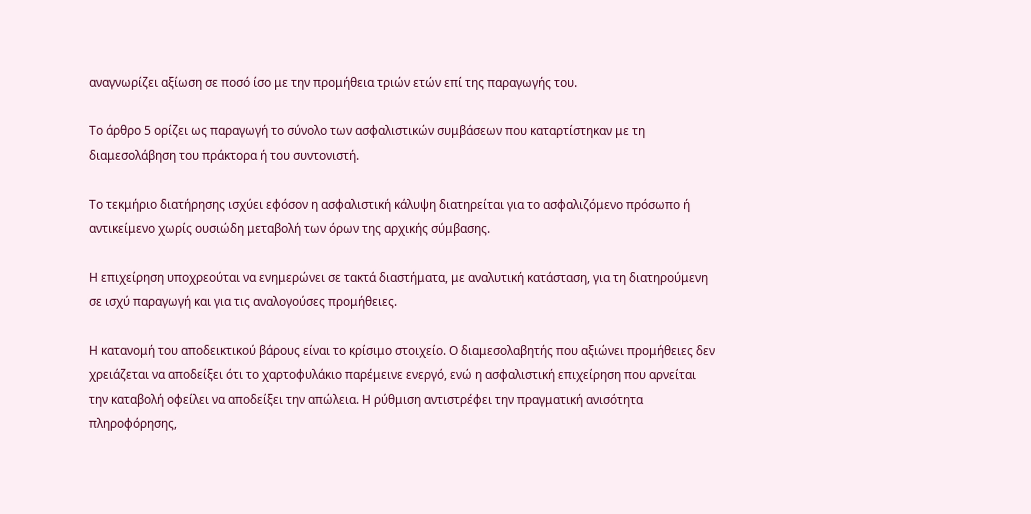αναγνωρίζει αξίωση σε ποσό ίσο με την προμήθεια τριών ετών επί της παραγωγής του.

Το άρθρο 5 ορίζει ως παραγωγή το σύνολο των ασφαλιστικών συμβάσεων που καταρτίστηκαν με τη διαμεσολάβηση του πράκτορα ή του συντονιστή.

Το τεκμήριο διατήρησης ισχύει εφόσον η ασφαλιστική κάλυψη διατηρείται για το ασφαλιζόμενο πρόσωπο ή αντικείμενο χωρίς ουσιώδη μεταβολή των όρων της αρχικής σύμβασης.

Η επιχείρηση υποχρεούται να ενημερώνει σε τακτά διαστήματα, με αναλυτική κατάσταση, για τη διατηρούμενη σε ισχύ παραγωγή και για τις αναλογούσες προμήθειες.

Η κατανομή του αποδεικτικού βάρους είναι το κρίσιμο στοιχείο. Ο διαμεσολαβητής που αξιώνει προμήθειες δεν χρειάζεται να αποδείξει ότι το χαρτοφυλάκιο παρέμεινε ενεργό, ενώ η ασφαλιστική επιχείρηση που αρνείται την καταβολή οφείλει να αποδείξει την απώλεια. Η ρύθμιση αντιστρέφει την πραγματική ανισότητα πληροφόρησης,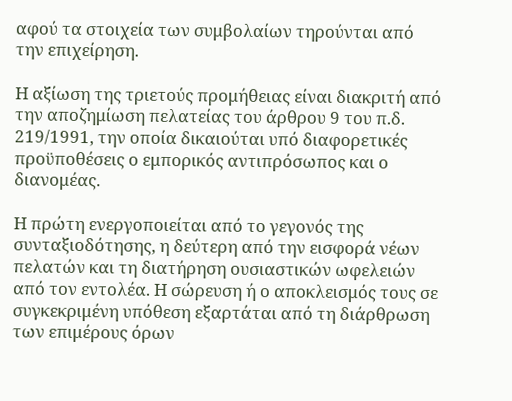αφού τα στοιχεία των συμβολαίων τηρούνται από την επιχείρηση.

Η αξίωση της τριετούς προμήθειας είναι διακριτή από την αποζημίωση πελατείας του άρθρου 9 του π.δ. 219/1991, την οποία δικαιούται υπό διαφορετικές προϋποθέσεις ο εμπορικός αντιπρόσωπος και ο διανομέας.

Η πρώτη ενεργοποιείται από το γεγονός της συνταξιοδότησης, η δεύτερη από την εισφορά νέων πελατών και τη διατήρηση ουσιαστικών ωφελειών από τον εντολέα. Η σώρευση ή ο αποκλεισμός τους σε συγκεκριμένη υπόθεση εξαρτάται από τη διάρθρωση των επιμέρους όρων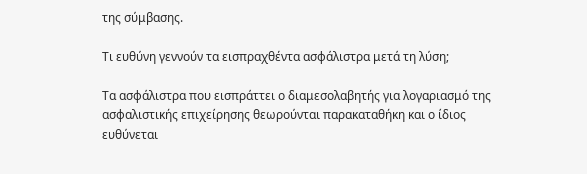της σύμβασης.

Τι ευθύνη γεννούν τα εισπραχθέντα ασφάλιστρα μετά τη λύση;

Τα ασφάλιστρα που εισπράττει ο διαμεσολαβητής για λογαριασμό της ασφαλιστικής επιχείρησης θεωρούνται παρακαταθήκη και ο ίδιος ευθύνεται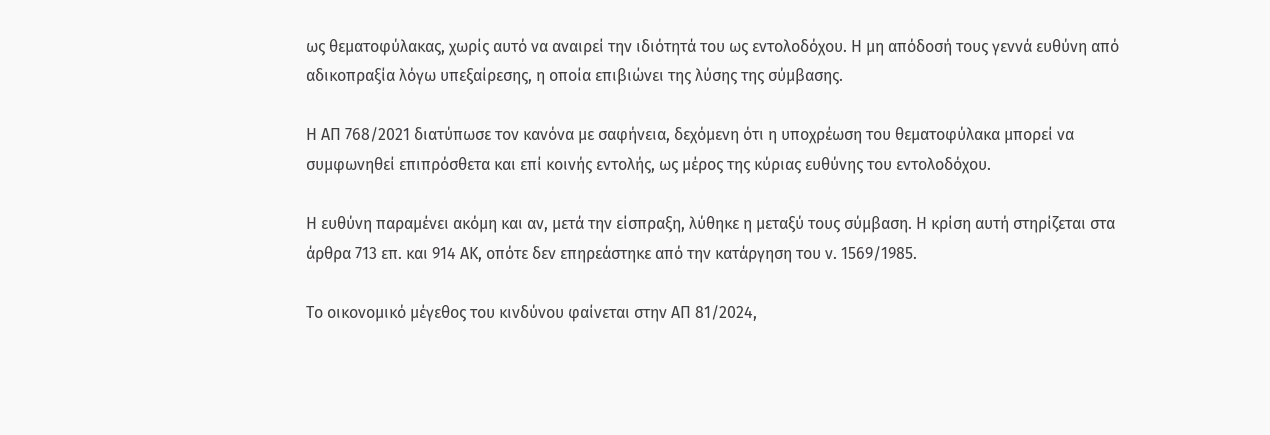ως θεματοφύλακας, χωρίς αυτό να αναιρεί την ιδιότητά του ως εντολοδόχου. Η μη απόδοσή τους γεννά ευθύνη από αδικοπραξία λόγω υπεξαίρεσης, η οποία επιβιώνει της λύσης της σύμβασης.

Η ΑΠ 768/2021 διατύπωσε τον κανόνα με σαφήνεια, δεχόμενη ότι η υποχρέωση του θεματοφύλακα μπορεί να συμφωνηθεί επιπρόσθετα και επί κοινής εντολής, ως μέρος της κύριας ευθύνης του εντολοδόχου.

Η ευθύνη παραμένει ακόμη και αν, μετά την είσπραξη, λύθηκε η μεταξύ τους σύμβαση. Η κρίση αυτή στηρίζεται στα άρθρα 713 επ. και 914 ΑΚ, οπότε δεν επηρεάστηκε από την κατάργηση του ν. 1569/1985.

Το οικονομικό μέγεθος του κινδύνου φαίνεται στην ΑΠ 81/2024,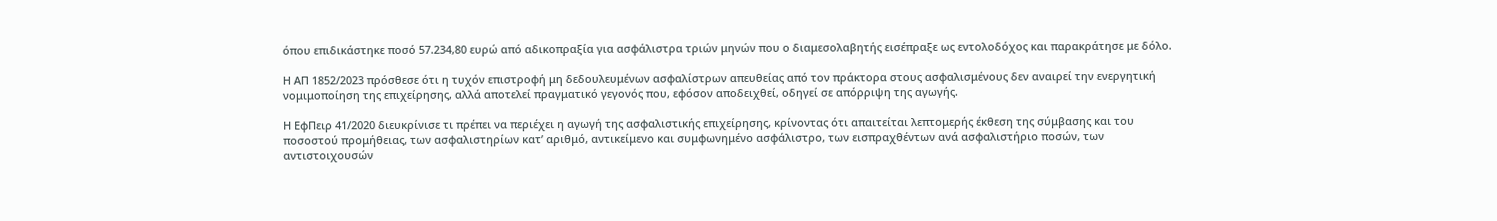όπου επιδικάστηκε ποσό 57.234,80 ευρώ από αδικοπραξία για ασφάλιστρα τριών μηνών που ο διαμεσολαβητής εισέπραξε ως εντολοδόχος και παρακράτησε με δόλο.

Η ΑΠ 1852/2023 πρόσθεσε ότι η τυχόν επιστροφή μη δεδουλευμένων ασφαλίστρων απευθείας από τον πράκτορα στους ασφαλισμένους δεν αναιρεί την ενεργητική νομιμοποίηση της επιχείρησης, αλλά αποτελεί πραγματικό γεγονός που, εφόσον αποδειχθεί, οδηγεί σε απόρριψη της αγωγής.

Η ΕφΠειρ 41/2020 διευκρίνισε τι πρέπει να περιέχει η αγωγή της ασφαλιστικής επιχείρησης, κρίνοντας ότι απαιτείται λεπτομερής έκθεση της σύμβασης και του ποσοστού προμήθειας, των ασφαλιστηρίων κατ’ αριθμό, αντικείμενο και συμφωνημένο ασφάλιστρο, των εισπραχθέντων ανά ασφαλιστήριο ποσών, των αντιστοιχουσών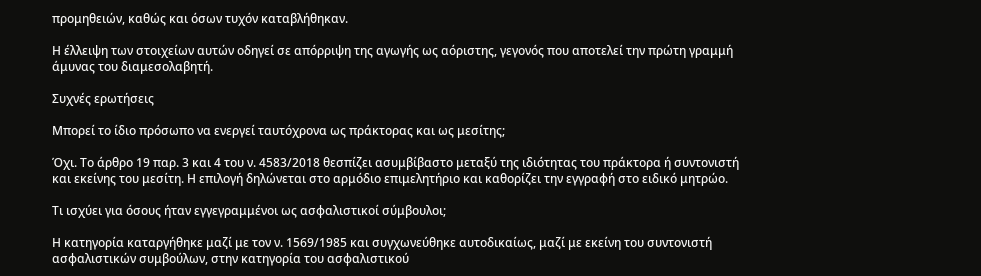προμηθειών, καθώς και όσων τυχόν καταβλήθηκαν.

Η έλλειψη των στοιχείων αυτών οδηγεί σε απόρριψη της αγωγής ως αόριστης, γεγονός που αποτελεί την πρώτη γραμμή άμυνας του διαμεσολαβητή.

Συχνές ερωτήσεις

Μπορεί το ίδιο πρόσωπο να ενεργεί ταυτόχρονα ως πράκτορας και ως μεσίτης;

Όχι. Το άρθρο 19 παρ. 3 και 4 του ν. 4583/2018 θεσπίζει ασυμβίβαστο μεταξύ της ιδιότητας του πράκτορα ή συντονιστή και εκείνης του μεσίτη. Η επιλογή δηλώνεται στο αρμόδιο επιμελητήριο και καθορίζει την εγγραφή στο ειδικό μητρώο.

Τι ισχύει για όσους ήταν εγγεγραμμένοι ως ασφαλιστικοί σύμβουλοι;

Η κατηγορία καταργήθηκε μαζί με τον ν. 1569/1985 και συγχωνεύθηκε αυτοδικαίως, μαζί με εκείνη του συντονιστή ασφαλιστικών συμβούλων, στην κατηγορία του ασφαλιστικού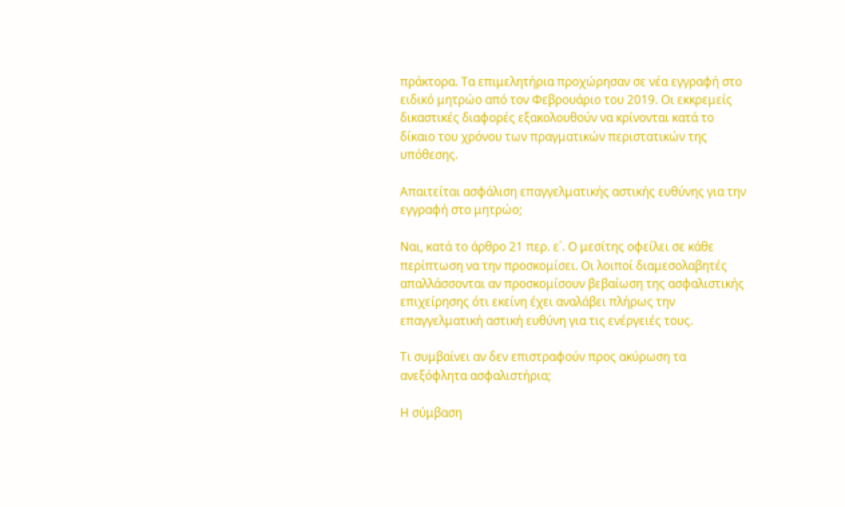πράκτορα. Τα επιμελητήρια προχώρησαν σε νέα εγγραφή στο ειδικό μητρώο από τον Φεβρουάριο του 2019. Οι εκκρεμείς δικαστικές διαφορές εξακολουθούν να κρίνονται κατά το δίκαιο του χρόνου των πραγματικών περιστατικών της υπόθεσης.

Απαιτείται ασφάλιση επαγγελματικής αστικής ευθύνης για την εγγραφή στο μητρώο;

Ναι, κατά το άρθρο 21 περ. ε΄. Ο μεσίτης οφείλει σε κάθε περίπτωση να την προσκομίσει. Οι λοιποί διαμεσολαβητές απαλλάσσονται αν προσκομίσουν βεβαίωση της ασφαλιστικής επιχείρησης ότι εκείνη έχει αναλάβει πλήρως την επαγγελματική αστική ευθύνη για τις ενέργειές τους.

Τι συμβαίνει αν δεν επιστραφούν προς ακύρωση τα ανεξόφλητα ασφαλιστήρια;

Η σύμβαση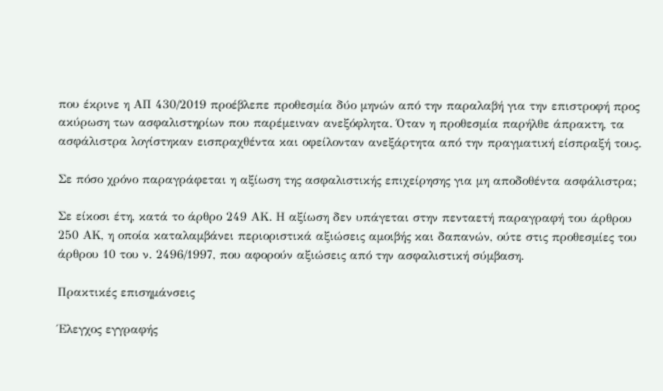που έκρινε η ΑΠ 430/2019 προέβλεπε προθεσμία δύο μηνών από την παραλαβή για την επιστροφή προς ακύρωση των ασφαλιστηρίων που παρέμειναν ανεξόφλητα. Όταν η προθεσμία παρήλθε άπρακτη, τα ασφάλιστρα λογίστηκαν εισπραχθέντα και οφείλονταν ανεξάρτητα από την πραγματική είσπραξή τους.

Σε πόσο χρόνο παραγράφεται η αξίωση της ασφαλιστικής επιχείρησης για μη αποδοθέντα ασφάλιστρα;

Σε είκοσι έτη, κατά το άρθρο 249 ΑΚ. Η αξίωση δεν υπάγεται στην πενταετή παραγραφή του άρθρου 250 ΑΚ, η οποία καταλαμβάνει περιοριστικά αξιώσεις αμοιβής και δαπανών, ούτε στις προθεσμίες του άρθρου 10 του ν. 2496/1997, που αφορούν αξιώσεις από την ασφαλιστική σύμβαση.

Πρακτικές επισημάνσεις

Έλεγχος εγγραφής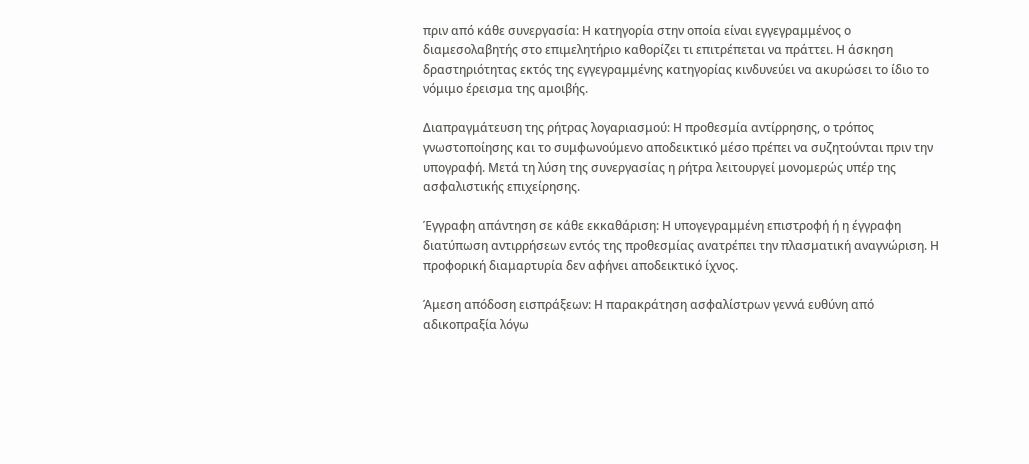πριν από κάθε συνεργασία: Η κατηγορία στην οποία είναι εγγεγραμμένος ο διαμεσολαβητής στο επιμελητήριο καθορίζει τι επιτρέπεται να πράττει. Η άσκηση δραστηριότητας εκτός της εγγεγραμμένης κατηγορίας κινδυνεύει να ακυρώσει το ίδιο το νόμιμο έρεισμα της αμοιβής.

Διαπραγμάτευση της ρήτρας λογαριασμού: Η προθεσμία αντίρρησης, ο τρόπος γνωστοποίησης και το συμφωνούμενο αποδεικτικό μέσο πρέπει να συζητούνται πριν την υπογραφή. Μετά τη λύση της συνεργασίας η ρήτρα λειτουργεί μονομερώς υπέρ της ασφαλιστικής επιχείρησης.

Έγγραφη απάντηση σε κάθε εκκαθάριση: Η υπογεγραμμένη επιστροφή ή η έγγραφη διατύπωση αντιρρήσεων εντός της προθεσμίας ανατρέπει την πλασματική αναγνώριση. Η προφορική διαμαρτυρία δεν αφήνει αποδεικτικό ίχνος.

Άμεση απόδοση εισπράξεων: Η παρακράτηση ασφαλίστρων γεννά ευθύνη από αδικοπραξία λόγω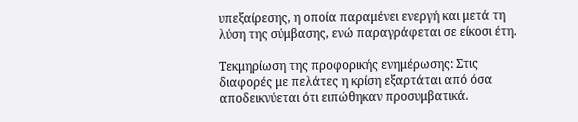υπεξαίρεσης, η οποία παραμένει ενεργή και μετά τη λύση της σύμβασης, ενώ παραγράφεται σε είκοσι έτη.

Τεκμηρίωση της προφορικής ενημέρωσης: Στις διαφορές με πελάτες η κρίση εξαρτάται από όσα αποδεικνύεται ότι ειπώθηκαν προσυμβατικά.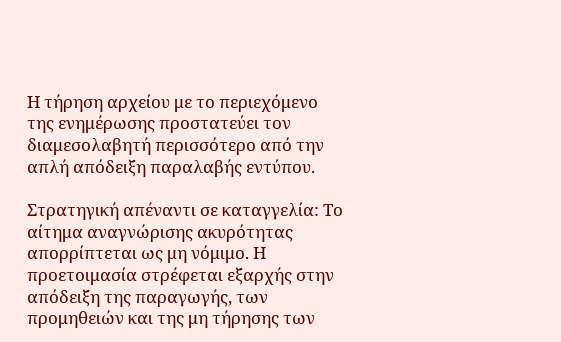Η τήρηση αρχείου με το περιεχόμενο της ενημέρωσης προστατεύει τον διαμεσολαβητή περισσότερο από την απλή απόδειξη παραλαβής εντύπου.

Στρατηγική απέναντι σε καταγγελία: Το αίτημα αναγνώρισης ακυρότητας απορρίπτεται ως μη νόμιμο. Η προετοιμασία στρέφεται εξαρχής στην απόδειξη της παραγωγής, των προμηθειών και της μη τήρησης των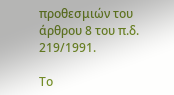προθεσμιών του άρθρου 8 του π.δ. 219/1991.

Το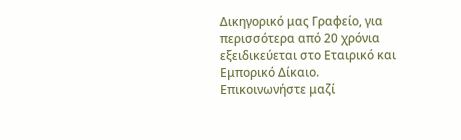Δικηγορικό μας Γραφείο, για περισσότερα από 20 χρόνια εξειδικεύεται στο Εταιρικό και Εμπορικό Δίκαιο. Επικοινωνήστε μαζί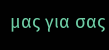μας για σας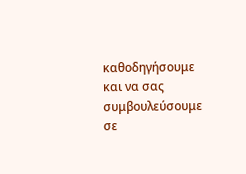καθοδηγήσουμε και να σας συμβουλεύσουμε σε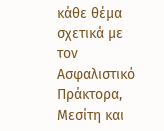κάθε θέμα σχετικά με τον Ασφαλιστικό Πράκτορα, Μεσίτη και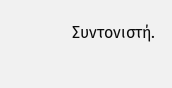Συντονιστή.